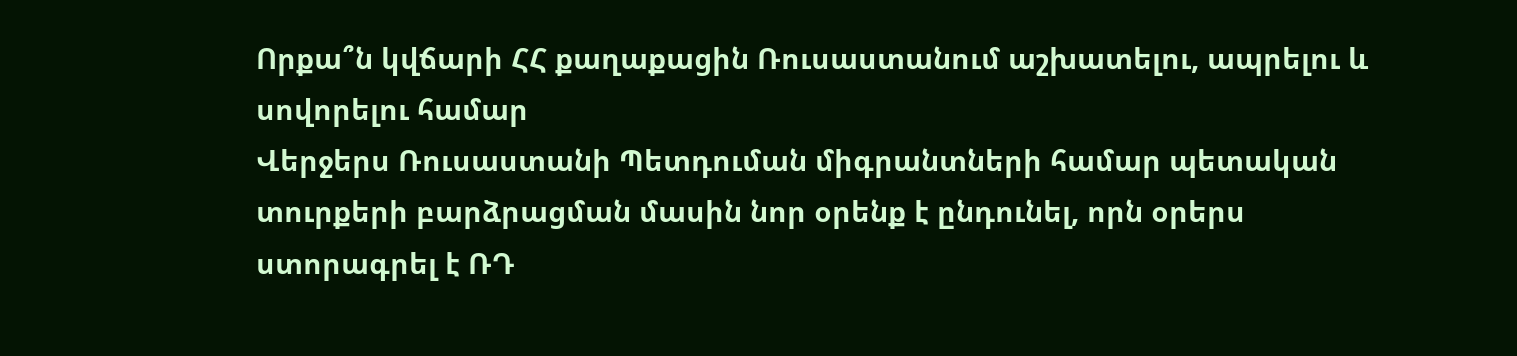Որքա՞ն կվճարի ՀՀ քաղաքացին Ռուսաստանում աշխատելու, ապրելու և սովորելու համար
Վերջերս Ռուսաստանի Պետդուման միգրանտների համար պետական տուրքերի բարձրացման մասին նոր օրենք է ընդունել, որն օրերս ստորագրել է ՌԴ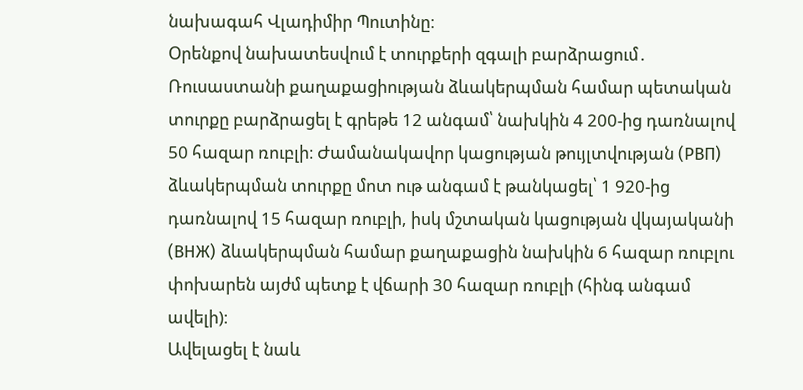նախագահ Վլադիմիր Պուտինը։
Օրենքով նախատեսվում է տուրքերի զգալի բարձրացում․ Ռուսաստանի քաղաքացիության ձևակերպման համար պետական տուրքը բարձրացել է գրեթե 12 անգամ՝ նախկին 4 200-ից դառնալով 50 հազար ռուբլի։ Ժամանակավոր կացության թույլտվության (РВП) ձևակերպման տուրքը մոտ ութ անգամ է թանկացել՝ 1 920-ից դառնալով 15 հազար ռուբլի, իսկ մշտական կացության վկայականի (ВНЖ) ձևակերպման համար քաղաքացին նախկին 6 հազար ռուբլու փոխարեն այժմ պետք է վճարի 30 հազար ռուբլի (հինգ անգամ ավելի)։
Ավելացել է նաև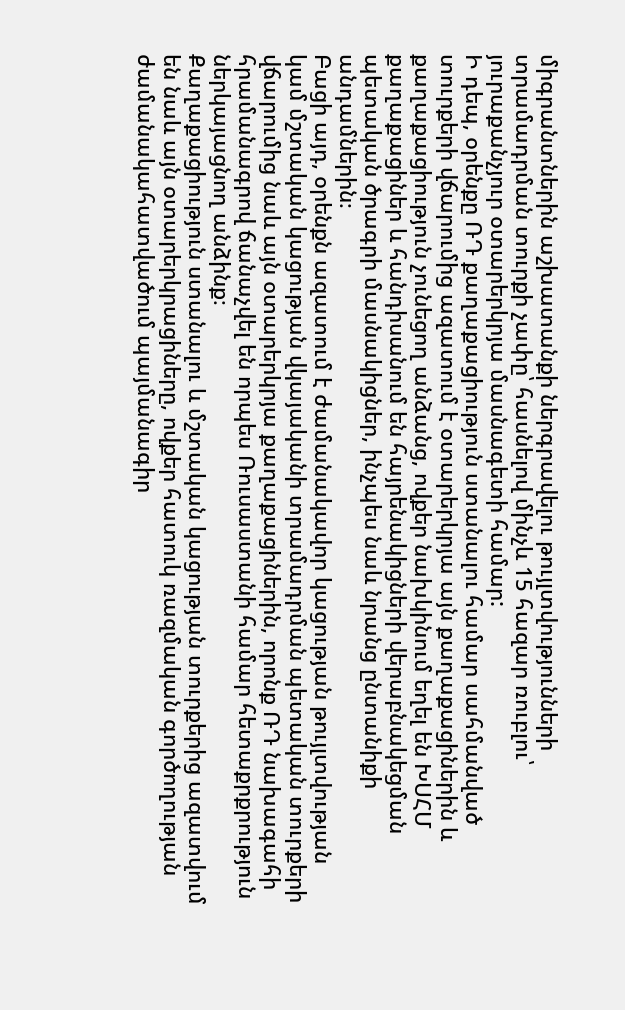միգրանտներին աշխատանքի ներգրավելու թույլտվությունների տրամադրման տուրքի չափը՝ հասնելով մինչև 15 հազար ռուբլու՝ յուրաքանչյուր օտարերկրյա մասնագետի համար:
Ի դեպ, օրենքը ՌԴ քաղաքացիություն ստանալու համար սահմանված տուրքերի վճարումից ազատում է օտարերկրյա այն քաղաքացիներին և քաղաքացիություն չունեցող անձանց, ովքեր նախկինում եղել են ԽՍՀՄ քաղաքացիներ և հանդիսանում են հայրենակիցների վերաբնակեցման պետական ծրագրի մասնակիցներ, ինչպես նաև նրանց ընտանիքի անդամներին։
Բացի այդ, օրենքն ազատում է ժամանակավոր կացության թույլտվության կամ մշտական կացության վկայականի տրամադրման պետական տուրքերի վճարումից նաև այն օտարերկրյա քաղաքացիներին, որոնք ՌԴ նախագահի հրամանագրով ճանաչվել են որպես Ռուսաստանի համար հետաքրքրություն ներկայացնող անձինք։
Քաղաքացիություն ստանալու և մշտական կացության տուրքերից ազատվում են նաև այն օտարերկրացիները, ովքեր հատուկ ռազմական գործողության ժամանակահատվածում պայմանագիր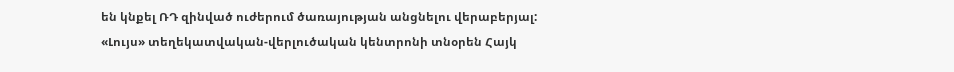են կնքել ՌԴ զինված ուժերում ծառայության անցնելու վերաբերյալ:
«Լույս» տեղեկատվական-վերլուծական կենտրոնի տնօրեն Հայկ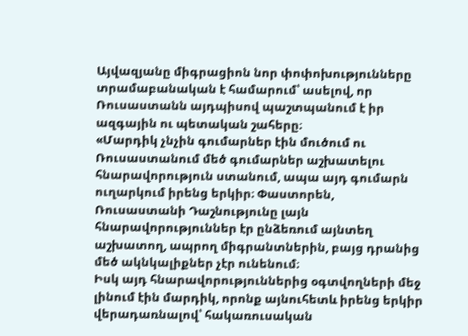Այվազյանը միգրացիոն նոր փոփոխությունները տրամաբանական է համարում՝ ասելով, որ Ռուսաստանն այդպիսով պաշտպանում է իր ազգային ու պետական շահերը։
«Մարդիկ չնչին գումարներ էին մուծում ու Ռուսաստանում մեծ գումարներ աշխատելու հնարավորություն ստանում, ապա այդ գումարն ուղարկում իրենց երկիր։ Փաստորեն, Ռուսաստանի Դաշնությունը լայն հնարավորություններ էր ընձեռում այնտեղ աշխատող, ապրող միգրանտներին, բայց դրանից մեծ ակնկալիքներ չէր ունենում։
Իսկ այդ հնարավորություններից օգտվողների մեջ լինում էին մարդիկ, որոնք այնուհետև իրենց երկիր վերադառնալով՝ հակառուսական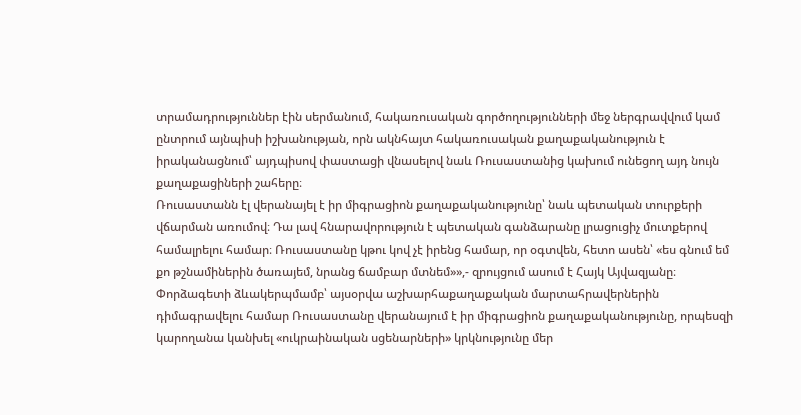տրամադրություններ էին սերմանում, հակառուսական գործողությունների մեջ ներգրավվում կամ ընտրում այնպիսի իշխանության, որն ակնհայտ հակառուսական քաղաքականություն է իրականացնում՝ այդպիսով փաստացի վնասելով նաև Ռուսաստանից կախում ունեցող այդ նույն քաղաքացիների շահերը։
Ռուսաստանն էլ վերանայել է իր միգրացիոն քաղաքականությունը՝ նաև պետական տուրքերի վճարման առումով։ Դա լավ հնարավորություն է պետական գանձարանը լրացուցիչ մուտքերով համալրելու համար։ Ռուսաստանը կթու կով չէ իրենց համար, որ օգտվեն, հետո ասեն՝ «ես գնում եմ քո թշնամիներին ծառայեմ, նրանց ճամբար մտնեմ»»,- զրույցում ասում է Հայկ Այվազյանը։
Փորձագետի ձևակերպմամբ՝ այսօրվա աշխարհաքաղաքական մարտահրավերներին դիմագրավելու համար Ռուսաստանը վերանայում է իր միգրացիոն քաղաքականությունը, որպեսզի կարողանա կանխել «ուկրաինական սցենարների» կրկնությունը մեր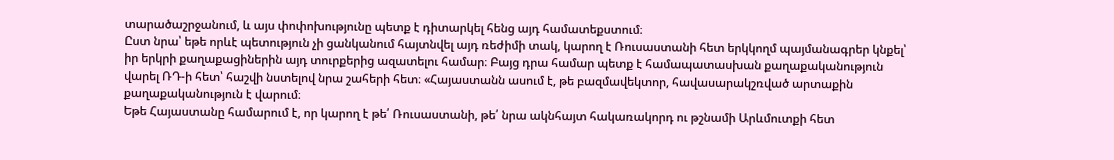տարածաշրջանում, և այս փոփոխությունը պետք է դիտարկել հենց այդ համատեքստում։
Ըստ նրա՝ եթե որևէ պետություն չի ցանկանում հայտնվել այդ ռեժիմի տակ, կարող է Ռուսաստանի հետ երկկողմ պայմանագրեր կնքել՝ իր երկրի քաղաքացիներին այդ տուրքերից ազատելու համար։ Բայց դրա համար պետք է համապատասխան քաղաքականություն վարել ՌԴ-ի հետ՝ հաշվի նստելով նրա շահերի հետ։ «Հայաստանն ասում է, թե բազմավեկտոր, հավասարակշռված արտաքին քաղաքականություն է վարում։
Եթե Հայաստանը համարում է, որ կարող է թե՛ Ռուսաստանի, թե՛ նրա ակնհայտ հակառակորդ ու թշնամի Արևմուտքի հետ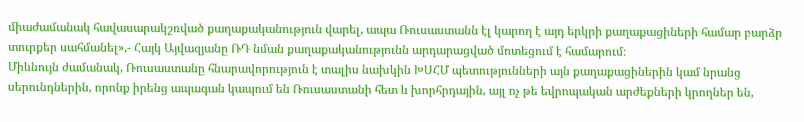միաժամանակ հավասարակշռված քաղաքականություն վարել, ապա Ռուսաստանն էլ կարող է այդ երկրի քաղաքացիների համար բարձր տուրքեր սահմանել»,- Հայկ Այվազյանը ՌԴ նման քաղաքականությունն արդարացված մոտեցում է համարում։
Միևնույն ժամանակ, Ռուսաստանը հնարավորություն է տալիս նախկին ԽՍՀՄ պետությունների այն քաղաքացիներին կամ նրանց սերունդներին, որոնք իրենց ապագան կապում են Ռուսաստանի հետ և խորհրդային, այլ ոչ թե եվրոպական արժեքների կրողներ են,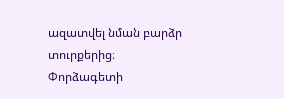ազատվել նման բարձր տուրքերից։ Փորձագետի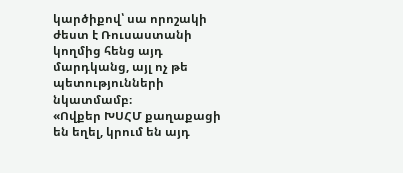կարծիքով՝ սա որոշակի ժեստ է Ռուսաստանի կողմից հենց այդ մարդկանց, այլ ոչ թե պետությունների նկատմամբ։
«Ովքեր ԽՍՀՄ քաղաքացի են եղել, կրում են այդ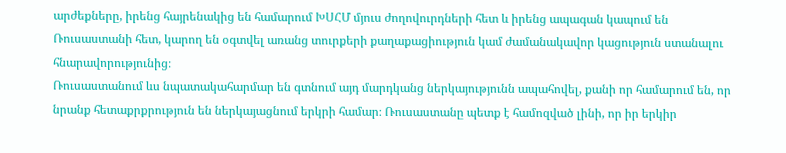արժեքները, իրենց հայրենակից են համարում ԽՍՀՄ մյուս ժողովուրդների հետ և իրենց ապագան կապում են Ռուսաստանի հետ, կարող են օգտվել առանց տուրքերի քաղաքացիություն կամ ժամանակավոր կացություն ստանալու հնարավորությունից։
Ռուսաստանում ևս նպատակահարմար են գտնում այդ մարդկանց ներկայությունն ապահովել, քանի որ համարում են, որ նրանք հետաքրքրություն են ներկայացնում երկրի համար։ Ռուսաստանը պետք է համոզված լինի, որ իր երկիր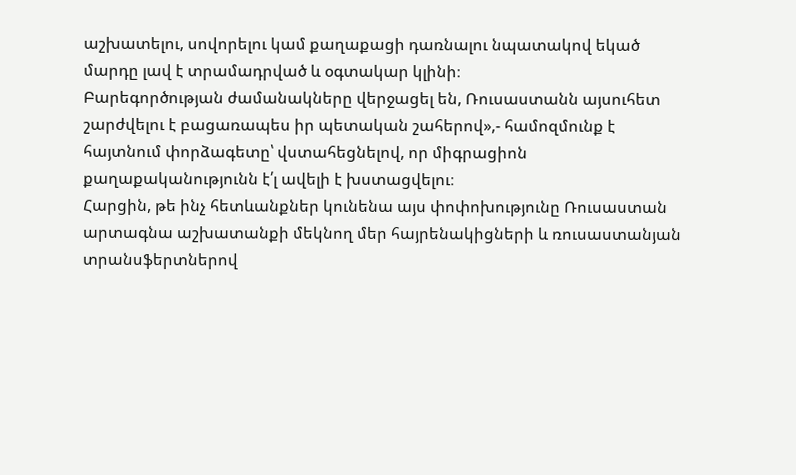աշխատելու, սովորելու կամ քաղաքացի դառնալու նպատակով եկած մարդը լավ է տրամադրված և օգտակար կլինի։
Բարեգործության ժամանակները վերջացել են, Ռուսաստանն այսուհետ շարժվելու է բացառապես իր պետական շահերով»,- համոզմունք է հայտնում փորձագետը՝ վստահեցնելով, որ միգրացիոն քաղաքականությունն է՛լ ավելի է խստացվելու։
Հարցին, թե ինչ հետևանքներ կունենա այս փոփոխությունը Ռուսաստան արտագնա աշխատանքի մեկնող մեր հայրենակիցների և ռուսաստանյան տրանսֆերտներով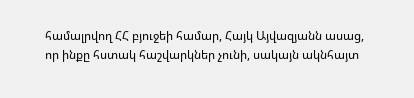համալրվող ՀՀ բյուջեի համար, Հայկ Այվազյանն ասաց, որ ինքը հստակ հաշվարկներ չունի, սակայն ակնհայտ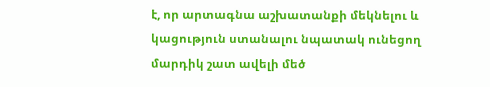է, որ արտագնա աշխատանքի մեկնելու և կացություն ստանալու նպատակ ունեցող մարդիկ շատ ավելի մեծ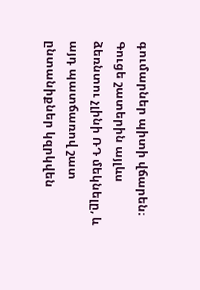գումարներ պիտի վճարեն։ Գուցե շատերին այլևս ձեռնտու չլինի ՌԴ մեկնելը, և այդ պատճառով շատ ընտանիքներ կզրկվեն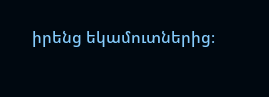իրենց եկամուտներից։